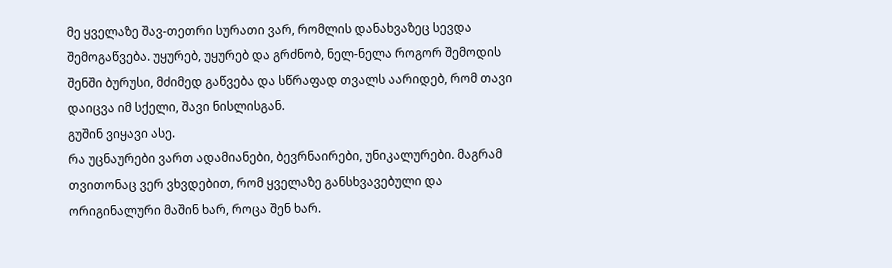მე ყველაზე შავ-თეთრი სურათი ვარ, რომლის დანახვაზეც სევდა შემოგაწვება. უყურებ, უყურებ და გრძნობ, ნელ-ნელა როგორ შემოდის შენში ბურუსი, მძიმედ გაწვება და სწრაფად თვალს აარიდებ, რომ თავი დაიცვა იმ სქელი, შავი ნისლისგან.
გუშინ ვიყავი ასე.
რა უცნაურები ვართ ადამიანები, ბევრნაირები, უნიკალურები. მაგრამ თვითონაც ვერ ვხვდებით, რომ ყველაზე განსხვავებული და ორიგინალური მაშინ ხარ, როცა შენ ხარ.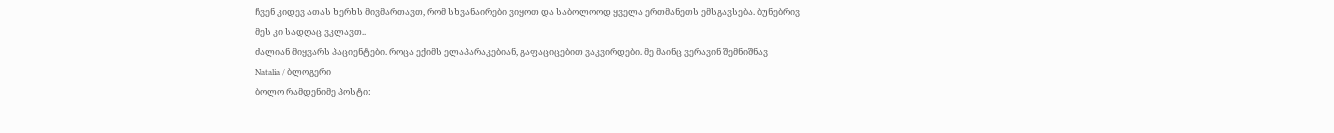ჩვენ კიდევ ათას ხერხს მივმართავთ, რომ სხვანაირები ვიყოთ და საბოლოოდ ყველა ერთმანეთს ემსგავსება. ბუნებრივ მეს კი სადღაც ვკლავთ..
ძალიან მიყვარს პაციენტები. როცა ექიმს ელაპარაკებიან, გაფაციცებით ვაკვირდები. მე მაინც ვერავინ შემნიშნავ
Natalia / ბლოგერი
ბოლო რამდენიმე პოსტი: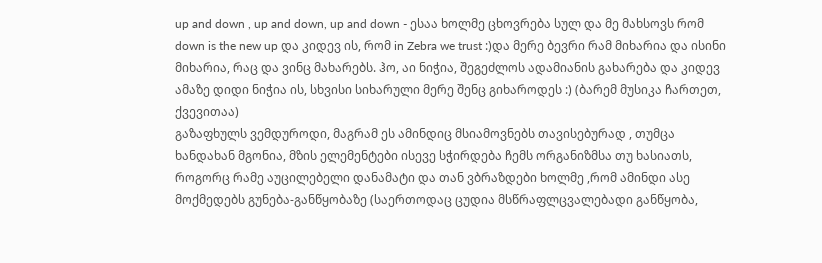up and down , up and down, up and down - ესაა ხოლმე ცხოვრება სულ და მე მახსოვს რომ down is the new up და კიდევ ის, რომ in Zebra we trust :)და მერე ბევრი რამ მიხარია და ისინი მიხარია, რაც და ვინც მახარებს. ჰო, აი ნიჭია, შეგეძლოს ადამიანის გახარება და კიდევ ამაზე დიდი ნიჭია ის, სხვისი სიხარული მერე შენც გიხაროდეს :) (ბარემ მუსიკა ჩართეთ, ქვევითაა)
გაზაფხულს ვემდუროდი, მაგრამ ეს ამინდიც მსიამოვნებს თავისებურად , თუმცა ხანდახან მგონია, მზის ელემენტები ისევე სჭირდება ჩემს ორგანიზმსა თუ ხასიათს, როგორც რამე აუცილებელი დანამატი და თან ვბრაზდები ხოლმე ,რომ ამინდი ასე მოქმედებს გუნება-განწყობაზე (საერთოდაც ცუდია მსწრაფლცვალებადი განწყობა,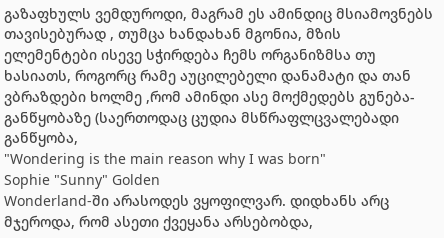გაზაფხულს ვემდუროდი, მაგრამ ეს ამინდიც მსიამოვნებს თავისებურად , თუმცა ხანდახან მგონია, მზის ელემენტები ისევე სჭირდება ჩემს ორგანიზმსა თუ ხასიათს, როგორც რამე აუცილებელი დანამატი და თან ვბრაზდები ხოლმე ,რომ ამინდი ასე მოქმედებს გუნება-განწყობაზე (საერთოდაც ცუდია მსწრაფლცვალებადი განწყობა,
"Wondering is the main reason why I was born"
Sophie "Sunny" Golden
Wonderland-ში არასოდეს ვყოფილვარ. დიდხანს არც მჯეროდა, რომ ასეთი ქვეყანა არსებობდა,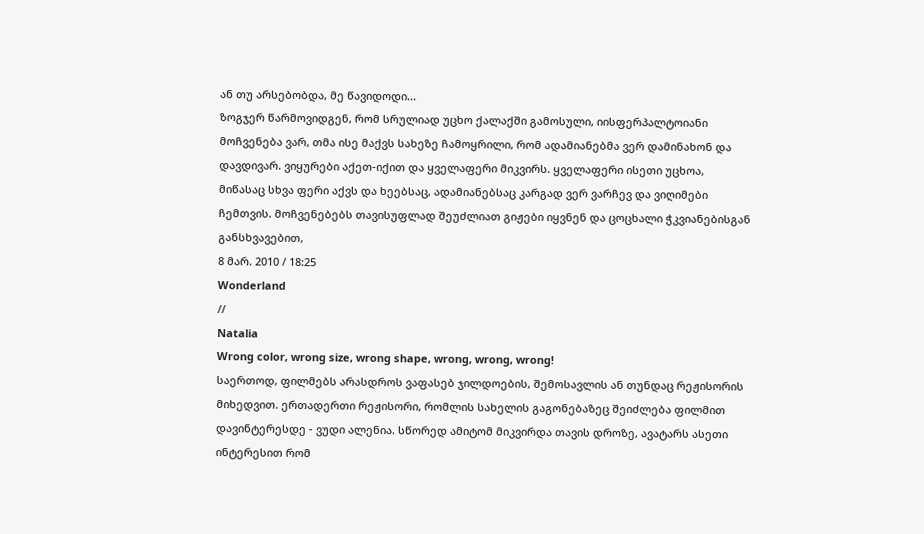ან თუ არსებობდა, მე წავიდოდი...
ზოგჯერ წარმოვიდგენ, რომ სრულიად უცხო ქალაქში გამოსული, იისფერპალტოიანი მოჩვენება ვარ, თმა ისე მაქვს სახეზე ჩამოყრილი, რომ ადამიანებმა ვერ დამინახონ და დავდივარ. ვიყურები აქეთ-იქით და ყველაფერი მიკვირს. ყველაფერი ისეთი უცხოა, მიწასაც სხვა ფერი აქვს და ხეებსაც, ადამიანებსაც კარგად ვერ ვარჩევ და ვიღიმები ჩემთვის. მოჩვენებებს თავისუფლად შეუძლიათ გიჟები იყვნენ და ცოცხალი ჭკვიანებისგან განსხვავებით,
8 მარ. 2010 / 18:25
Wonderland
//
Natalia
Wrong color, wrong size, wrong shape, wrong, wrong, wrong!
საერთოდ, ფილმებს არასდროს ვაფასებ ჯილდოების, შემოსავლის ან თუნდაც რეჟისორის მიხედვით. ერთადერთი რეჟისორი, რომლის სახელის გაგონებაზეც შეიძლება ფილმით დავინტერესდე - ვუდი ალენია. სწორედ ამიტომ მიკვირდა თავის დროზე, ავატარს ასეთი ინტერესით რომ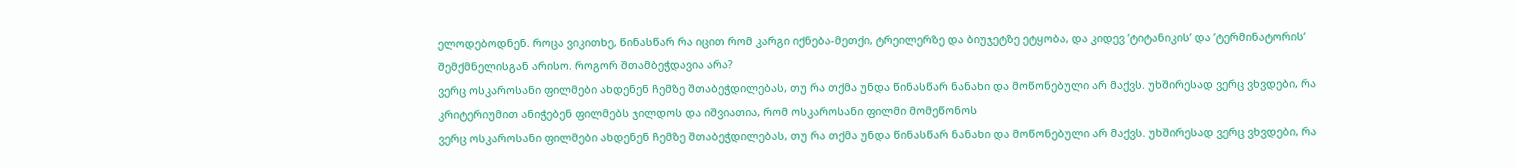ელოდებოდნენ. როცა ვიკითხე, წინასწარ რა იცით რომ კარგი იქნება-მეთქი, ტრეილერზე და ბიუჯეტზე ეტყობა, და კიდევ ’ტიტანიკის’ და ’ტერმინატორის’ შემქმნელისგან არისო. როგორ შთამბეჭდავია არა?
ვერც ოსკაროსანი ფილმები ახდენენ ჩემზე შთაბეჭდილებას, თუ რა თქმა უნდა წინასწარ ნანახი და მოწონებული არ მაქვს. უხშირესად ვერც ვხვდები, რა კრიტერიუმით ანიჭებენ ფილმებს ჯილდოს და იშვიათია, რომ ოსკაროსანი ფილმი მომეწონოს
ვერც ოსკაროსანი ფილმები ახდენენ ჩემზე შთაბეჭდილებას, თუ რა თქმა უნდა წინასწარ ნანახი და მოწონებული არ მაქვს. უხშირესად ვერც ვხვდები, რა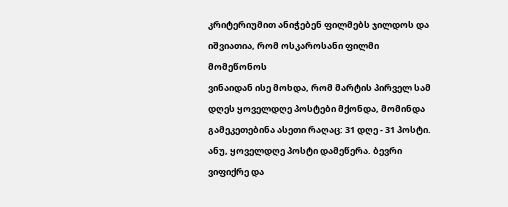კრიტერიუმით ანიჭებენ ფილმებს ჯილდოს და იშვიათია, რომ ოსკაროსანი ფილმი მომეწონოს
ვინაიდან ისე მოხდა, რომ მარტის პირველ სამ დღეს ყოველდღე პოსტები მქონდა, მომინდა გამეკეთებინა ასეთი რაღაც: 31 დღე - 31 პოსტი. ანუ, ყოველდღე პოსტი დამეწერა. ბევრი ვიფიქრე და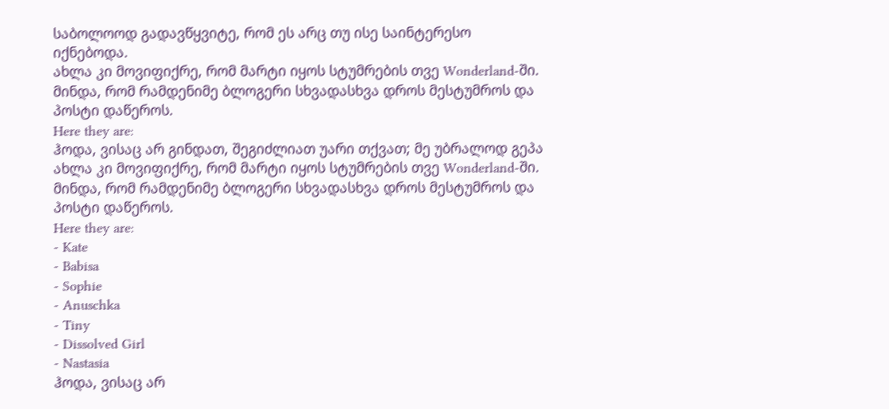საბოლოოდ გადავწყვიტე, რომ ეს არც თუ ისე საინტერესო იქნებოდა.
ახლა კი მოვიფიქრე, რომ მარტი იყოს სტუმრების თვე Wonderland-ში. მინდა, რომ რამდენიმე ბლოგერი სხვადასხვა დროს მესტუმროს და პოსტი დაწეროს.
Here they are:
ჰოდა, ვისაც არ გინდათ, შეგიძლიათ უარი თქვათ; მე უბრალოდ გეპა
ახლა კი მოვიფიქრე, რომ მარტი იყოს სტუმრების თვე Wonderland-ში. მინდა, რომ რამდენიმე ბლოგერი სხვადასხვა დროს მესტუმროს და პოსტი დაწეროს.
Here they are:
- Kate
- Babisa
- Sophie
- Anuschka
- Tiny
- Dissolved Girl
- Nastasia
ჰოდა, ვისაც არ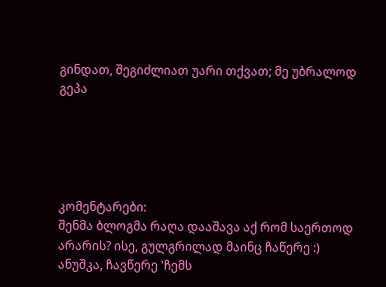გინდათ, შეგიძლიათ უარი თქვათ; მე უბრალოდ გეპა





კომენტარები:
შენმა ბლოგმა რაღა დააშავა აქ რომ საერთოდ არარის? ისე, გულგრილად მაინც ჩაწერე :)
ანუშკა, ჩავწერე 'ჩემს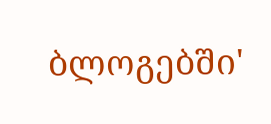ბლოგებში'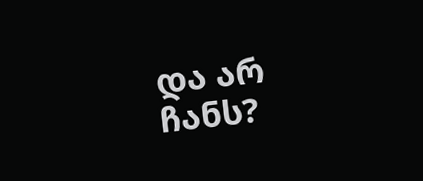და არ ჩანს?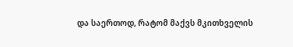და საერთოდ, რატომ მაქვს მკითხველის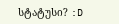სტატუსი? :D